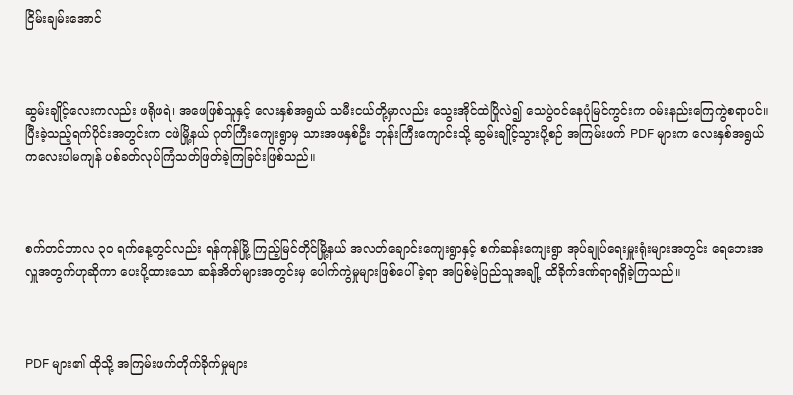ငြိမ်းချမ်းအောင်



ဆွမ်းချိုင့်လေးကလည်း ဖရိုဖရဲ၊ အဖေဖြစ်သူနှင့် လေးနှစ်အရွယ် သမီးငယ်တို့မှာလည်း သွေးအိုင်ထဲပြိုလဲ၍ သေပွဲဝင်နေပုံမြင်ကွင်းက ဝမ်းနည်းကြေကွဲစရာပင်။ ပြီးခဲ့သည့်ရက်ပိုင်းအတွင်းက ငဖဲမြို့နယ် ဂုတ်ကြီးကျေးရွာမှ သားအဖနှစ်ဦး ဘုန်းကြီးကျောင်းသို့ ဆွမ်းချိုင့်သွားပို့စဉ် အကြမ်းဖက် PDF များက လေးနှစ်အရွယ် ကလေးပါမကျန် ပစ်ခတ်လုပ်ကြံသတ်ဖြတ်ခဲ့ကြခြင်းဖြစ်သည်။



စက်တင်ဘာလ ၃၀ ရက်နေ့တွင်လည်း ရန်ကုန်မြို့ ကြည့်မြင်တိုင်မြို့နယ် အလတ်ချောင်းကျေးရွာနှင့် စက်ဆန်းကျေးရွာ အုပ်ချုပ်ရေးမှူးရုံးများအတွင်း ရေဘေးအလှူအတွက်ဟုဆိုကာ ပေးပို့ထားသော ဆန်အိတ်များအတွင်းမှ ပေါက်ကွဲမှုများဖြစ်ပေါ်ခဲ့ရာ အပြစ်မဲ့ပြည်သူအချို့ ထိခိုက်ဒဏ်ရာရရှိခဲ့ကြသည်။



PDF များ၏ ထိုသို့ အကြမ်းဖက်တိုက်ခိုက်မှုများ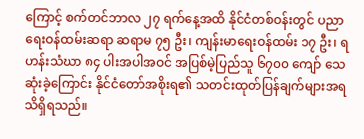ကြောင့် စက်တင်ဘာလ ၂၇ ရက်နေ့အထိ နိုင်ငံတစ်ဝန်းတွင် ပညာရေးဝန်ထမ်းဆရာ ဆရာမ ၇၅ ဦး၊ ကျန်းမာရေးဝန်ထမ်း ၁၇ ဦး၊ ရဟန်းသံဃာ ၈၄ ပါးအပါအဝင် အပြစ်မဲ့ပြည်သူ ၆၇၀၀ ကျော် သေဆုံးခဲ့ကြောင်း နိုင်ငံတော်အစိုးရ၏ သတင်းထုတ်ပြန်ချက်များအရ သိရှိရသည်။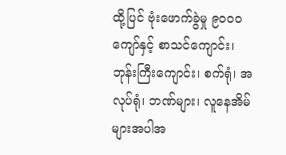ထို့ပြင် ဗုံးဖောက်ခွဲမှု ၉၀၀၀ ကျော်နှင့် စာသင်ကျောင်း၊ ဘုန်းကြီးကျောင်း၊ စက်ရုံ၊ အလုပ်ရုံ၊ ဘဏ်များ၊ လူနေအိမ်များအပါအ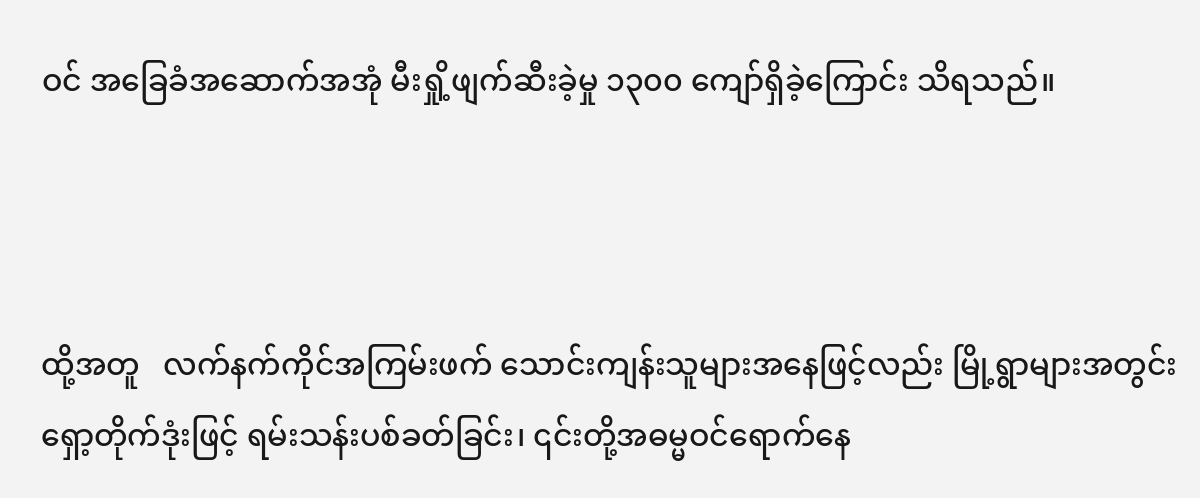ဝင် အခြေခံအဆောက်အအုံ မီးရှို့ဖျက်ဆီးခဲ့မှု ၁၃၀၀ ကျော်ရှိခဲ့ကြောင်း သိရသည်။



ထို့အတူ   လက်နက်ကိုင်အကြမ်းဖက် သောင်းကျန်းသူများအနေဖြင့်လည်း မြို့ရွာများအတွင်း ရှော့တိုက်ဒုံးဖြင့် ရမ်းသန်းပစ်ခတ်ခြင်း၊ ၎င်းတို့အဓမ္မဝင်ရောက်နေ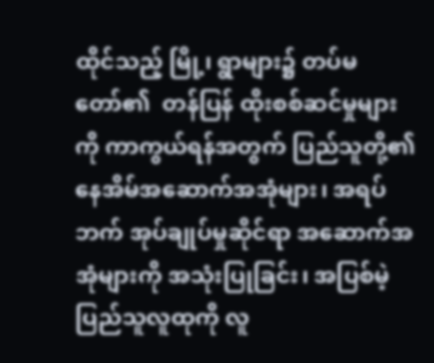ထိုင်သည့် မြို့၊ ရွာများ၌ တပ်မတော်၏  တန်ပြန် ထိုးစစ်ဆင်မှုများကို ကာကွယ်ရန်အတွက် ပြည်သူတို့၏ နေအိမ်အဆောက်အအုံများ၊ အရပ်ဘက် အုပ်ချုပ်မှုဆိုင်ရာ အဆောက်အအုံများကို အသုံးပြုခြင်း၊ အပြစ်မဲ့ ပြည်သူလူထုကို လူ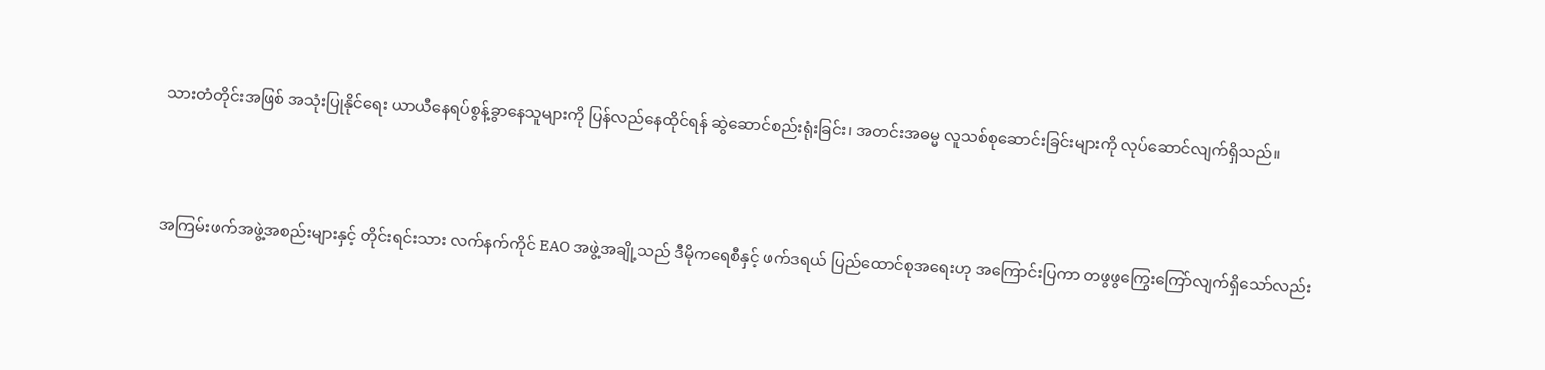သားတံတိုင်းအဖြစ် အသုံးပြုနိုင်ရေး ယာယီနေရပ်စွန့်ခွာနေသူများကို ပြန်လည်နေထိုင်ရန် ဆွဲဆောင်စည်းရုံးခြင်း၊ အတင်းအဓမ္မ လူသစ်စုဆောင်းခြင်းများကို လုပ်ဆောင်လျက်ရှိသည်။



အကြမ်းဖက်အဖွဲ့အစည်းများနှင့် တိုင်းရင်းသား လက်နက်ကိုင် EAO အဖွဲ့အချို့သည် ဒီမိုကရေစီနှင့် ဖက်ဒရယ် ပြည်ထောင်စုအရေးဟု အကြောင်းပြကာ တဖွဖွကြွေးကြော်လျက်ရှိသော်လည်း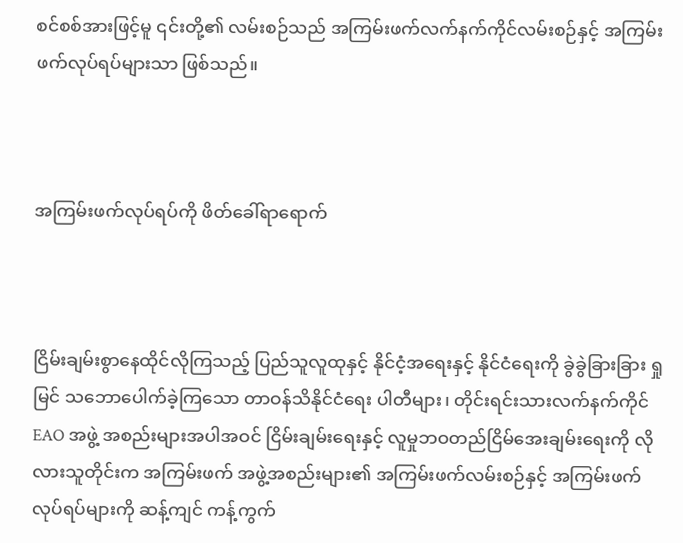စင်စစ်အားဖြင့်မူ ၎င်းတို့၏ လမ်းစဉ်သည် အကြမ်းဖက်လက်နက်ကိုင်လမ်းစဉ်နှင့် အကြမ်းဖက်လုပ်ရပ်များသာ ဖြစ်သည်။



အကြမ်းဖက်လုပ်ရပ်ကို ဖိတ်ခေါ်ရာရောက်



ငြိမ်းချမ်းစွာနေထိုင်လိုကြသည့် ပြည်သူလူထုနှင့် နိုင်ငံ့အရေးနှင့် နိုင်ငံရေးကို ခွဲခွဲခြားခြား ရှုမြင် သဘောပေါက်ခဲ့ကြသော တာဝန်သိနိုင်ငံရေး ပါတီများ၊ တိုင်းရင်းသားလက်နက်ကိုင် EAO အဖွဲ့ အစည်းများအပါအဝင် ငြိမ်းချမ်းရေးနှင့် လူမှုဘဝတည်ငြိမ်အေးချမ်းရေးကို လိုလားသူတိုင်းက အကြမ်းဖက် အဖွဲ့အစည်းများ၏ အကြမ်းဖက်လမ်းစဉ်နှင့် အကြမ်းဖက်လုပ်ရပ်များကို ဆန့်ကျင် ကန့်ကွက်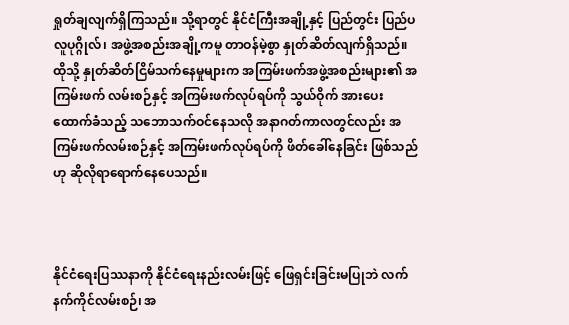ရှုတ်ချလျက်ရှိကြသည်။ သို့ရာတွင် နိုင်ငံကြီးအချို့နှင့် ပြည်တွင်း ပြည်ပ လူပုဂ္ဂိုလ်၊ အဖွဲ့အစည်းအချို့ကမူ တာဝန်မဲ့စွာ နှုတ်ဆိတ်လျက်ရှိသည်။ ထိုသို့ နှုတ်ဆိတ်ငြိမ်သက်နေမှုများက အကြမ်းဖက်အဖွဲ့အစည်းများ၏ အကြမ်းဖက် လမ်းစဉ်နှင့် အကြမ်းဖက်လုပ်ရပ်ကို သွယ်ဝိုက် အားပေးထောက်ခံသည့် သဘောသက်ဝင်နေသလို အနာဂတ်ကာလတွင်လည်း အကြမ်းဖက်လမ်းစဉ်နှင့် အကြမ်းဖက်လုပ်ရပ်ကို ဖိတ်ခေါ်နေခြင်း ဖြစ်သည်ဟု ဆိုလိုရာရောက်နေပေသည်။



နိုင်ငံရေးပြဿနာကို နိုင်ငံရေးနည်းလမ်းဖြင့် ဖြေရှင်းခြင်းမပြုဘဲ လက်နက်ကိုင်လမ်းစဉ်၊ အ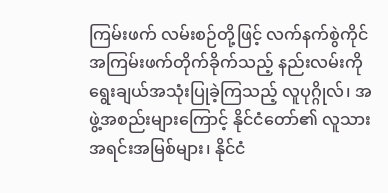ကြမ်းဖက် လမ်းစဉ်တို့ဖြင့် လက်နက်စွဲကိုင် အကြမ်းဖက်တိုက်ခိုက်သည့် နည်းလမ်းကို ရွေးချယ်အသုံးပြုခဲ့ကြသည့် လူပုဂ္ဂိုလ်၊ အဖွဲ့အစည်းများကြောင့် နိုင်ငံတော်၏ လူသားအရင်းအမြစ်များ၊ နိုင်ငံ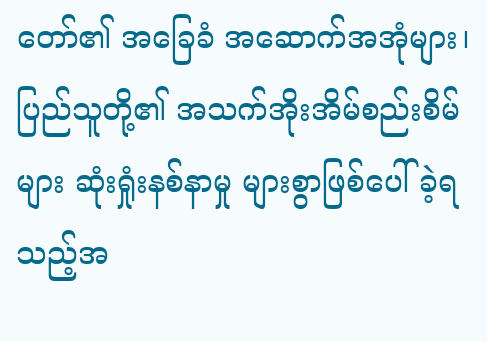တော်၏ အခြေခံ အဆောက်အအုံများ၊ ပြည်သူတို့၏ အသက်အိုးအိမ်စည်းစိမ်များ ဆုံးရှုံးနစ်နာမှု များစွာဖြစ်ပေါ်ခဲ့ရသည့်အ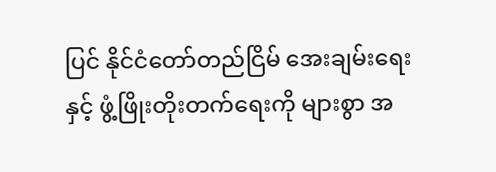ပြင် နိုင်ငံတော်တည်ငြိမ် အေးချမ်းရေးနှင့် ဖွံ့ဖြိုးတိုးတက်ရေးကို များစွာ အ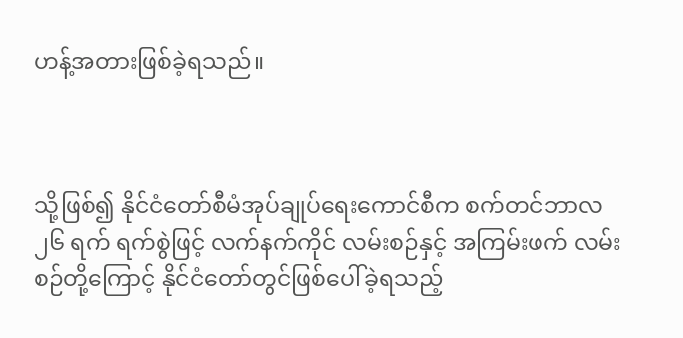ဟန့်အတားဖြစ်ခဲ့ရသည်။



သို့ဖြစ်၍ နိုင်ငံတော်စီမံအုပ်ချုပ်ရေးကောင်စီက စက်တင်ဘာလ ၂၆ ရက် ရက်စွဲဖြင့် လက်နက်ကိုင် လမ်းစဉ်နှင့် အကြမ်းဖက် လမ်းစဉ်တို့ကြောင့် နိုင်ငံတော်တွင်ဖြစ်ပေါ်ခဲ့ရသည့်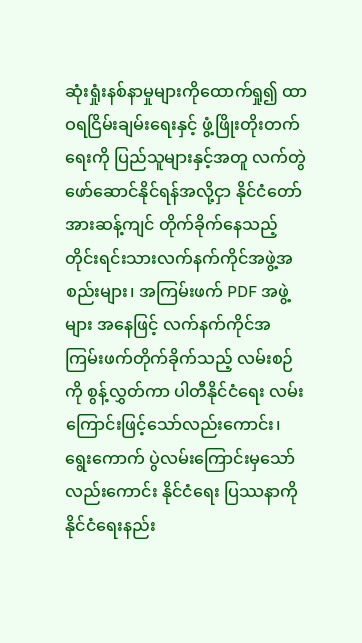ဆုံးရှုံးနစ်နာမှုများကိုထောက်ရှု၍ ထာဝရငြိမ်းချမ်းရေးနှင့် ဖွံ့ဖြိုးတိုးတက်ရေးကို ပြည်သူများနှင့်အတူ လက်တွဲဖော်ဆောင်နိုင်ရန်အလို့ငှာ နိုင်ငံတော်အားဆန့်ကျင် တိုက်ခိုက်နေသည့် တိုင်းရင်းသားလက်နက်ကိုင်အဖွဲ့အစည်းများ၊ အကြမ်းဖက် PDF အဖွဲ့များ အနေဖြင့် လက်နက်ကိုင်အကြမ်းဖက်တိုက်ခိုက်သည့် လမ်းစဉ်ကို စွန့်လွှတ်ကာ ပါတီနိုင်ငံရေး လမ်းကြောင်းဖြင့်သော်လည်းကောင်း၊ ရွေးကောက် ပွဲလမ်းကြောင်းမှသော်လည်းကောင်း နိုင်ငံရေး ပြဿနာကို နိုင်ငံရေးနည်း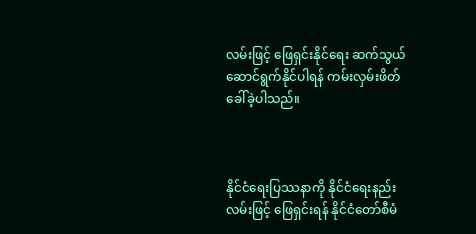လမ်းဖြင့် ဖြေရှင်းနိုင်ရေး ဆက်သွယ်ဆောင်ရွက်နိုင်ပါရန် ကမ်းလှမ်းဖိတ်ခေါ်ခဲ့ပါသည်။



နိုင်ငံရေးပြဿနာကို နိုင်ငံရေးနည်းလမ်းဖြင့် ဖြေရှင်းရန် နိုင်ငံတော်စီမံ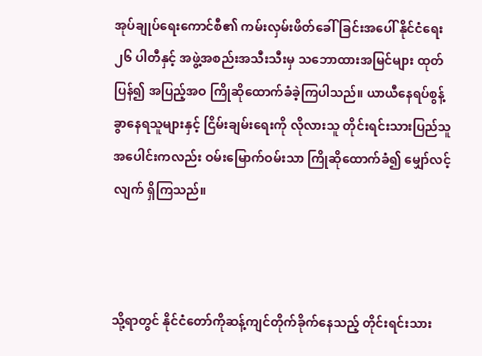အုပ်ချုပ်ရေးကောင်စီ၏ ကမ်းလှမ်းဖိတ်ခေါ်ခြင်းအပေါ် နိုင်ငံရေး ၂၆ ပါတီနှင့် အဖွဲ့အစည်းအသီးသီးမှ သဘောထားအမြင်များ ထုတ်ပြန်၍ အပြည့်အဝ ကြိုဆိုထောက်ခံခဲ့ကြပါသည်။ ယာယီနေရပ်စွန့်ခွာနေရသူများနှင့် ငြိမ်းချမ်းရေးကို လိုလားသူ တိုင်းရင်းသားပြည်သူအပေါင်းကလည်း ဝမ်းမြောက်ဝမ်းသာ ကြိုဆိုထောက်ခံ၍ မျှော်လင့်လျက် ရှိကြသည်။



သို့ရာတွင် နိုင်ငံတော်ကိုဆန့်ကျင်တိုက်ခိုက်နေသည့် တိုင်းရင်းသား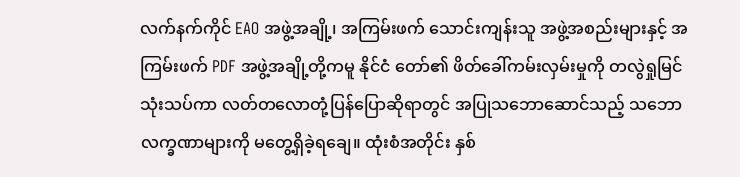လက်နက်ကိုင် EAO အဖွဲ့အချို့၊ အကြမ်းဖက် သောင်းကျန်းသူ အဖွဲ့အစည်းများနှင့် အကြမ်းဖက် PDF အဖွဲ့အချို့တို့ကမူ နိုင်ငံ တော်၏ ဖိတ်ခေါ်ကမ်းလှမ်းမှုကို တလွဲရှုမြင်သုံးသပ်ကာ လတ်တလောတုံ့ပြန်ပြောဆိုရာတွင် အပြုသဘောဆောင်သည့် သဘော လက္ခဏာများကို မတွေ့ရှိခဲ့ရချေ။ ထုံးစံအတိုင်း နှစ်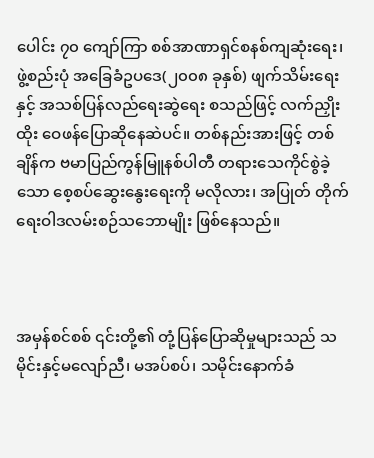ပေါင်း ၇၀ ကျော်ကြာ စစ်အာဏာရှင်စနစ်ကျဆုံးရေး၊ ဖွဲ့စည်းပုံ အခြေခံဥပဒေ(၂၀၀၈ ခုနှစ်) ဖျက်သိမ်းရေးနှင့် အသစ်ပြန်လည်ရေးဆွဲရေး စသည်ဖြင့် လက်ညှိုးထိုး ဝေဖန်ပြောဆိုနေဆဲပင်။ တစ်နည်းအားဖြင့် တစ်ချိန်က ဗမာပြည်ကွန်မြူနစ်ပါတီ တရားသေကိုင်စွဲခဲ့သော စေ့စပ်ဆွေးနွေးရေးကို မလိုလား၊ အပြုတ် တိုက်ရေးဝါဒလမ်းစဉ်သဘောမျိုး ဖြစ်နေသည်။



အမှန်စင်စစ် ၎င်းတို့၏ တုံ့ပြန်ပြောဆိုမှုများသည် သမိုင်းနှင့်မလျော်ညီ၊ မအပ်စပ်၊ သမိုင်းနောက်ခံ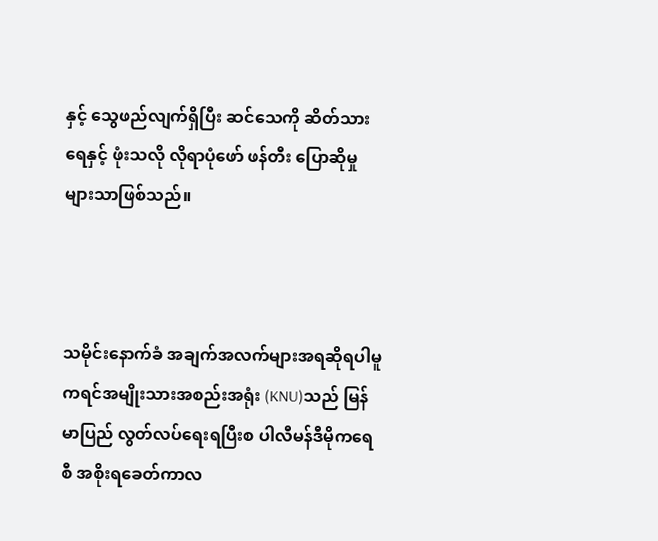နှင့် သွေဖည်လျက်ရှိပြီး ဆင်သေကို ဆိတ်သားရေနှင့် ဖုံးသလို လိုရာပုံဖော် ဖန်တီး ပြောဆိုမှုများသာဖြစ်သည်။



သမိုင်းနောက်ခံ အချက်အလက်များအရဆိုရပါမူ ကရင်အမျိုးသားအစည်းအရုံး (KNU)သည် မြန်မာပြည် လွတ်လပ်ရေးရပြီးစ ပါလီမန်ဒီမိုကရေစီ အစိုးရခေတ်ကာလ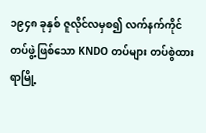၁၉၄၈ ခုနှစ် ဇူလိုင်လမှစ၍ လက်နက်ကိုင် တပ်ဖွဲ့ဖြစ်သော KNDO တပ်များ တပ်စွဲထားရာမြို့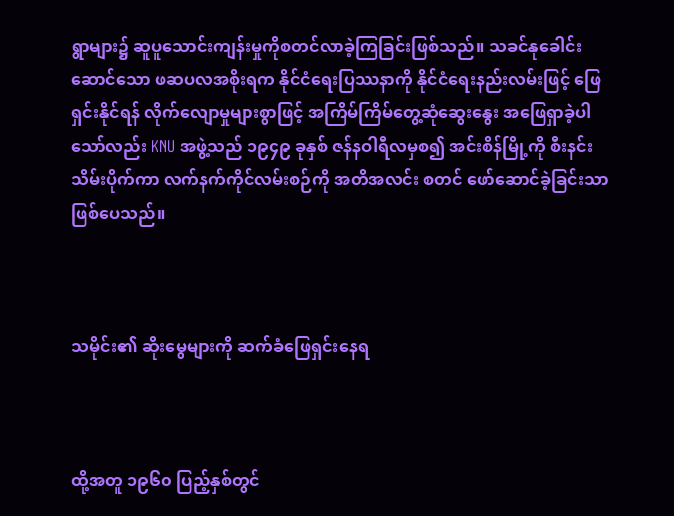ရွာများ၌ ဆူပူသောင်းကျန်းမှုကိုစတင်လာခဲ့ကြခြင်းဖြစ်သည်။ သခင်နုခေါင်းဆောင်သော ဖဆပလအစိုးရက နိုင်ငံရေးပြဿနာကို နိုင်ငံရေးနည်းလမ်းဖြင့် ဖြေရှင်းနိုင်ရန် လိုက်လျောမှုများစွာဖြင့် အကြိမ်ကြိမ်တွေ့ဆုံဆွေးနွေး အဖြေရှာခဲ့ပါသော်လည်း KNU အဖွဲ့သည် ၁၉၄၉ ခုနှစ် ဇန်နဝါရီလမှစ၍ အင်းစိန်မြို့ကို စီးနင်းသိမ်းပိုက်ကာ လက်နက်ကိုင်လမ်းစဉ်ကို အတိအလင်း စတင် ဖော်ဆောင်ခဲ့ခြင်းသာဖြစ်ပေသည်။



သမိုင်း၏ ဆိုးမွေများကို ဆက်ခံဖြေရှင်းနေရ



ထို့အတူ ၁၉၆၀ ပြည့်နှစ်တွင်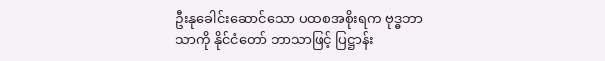ဦးနုခေါင်းဆောင်သော ပထစအစိုးရက ဗုဒ္ဓဘာသာကို နိုင်ငံတော် ဘာသာဖြင့် ပြဋ္ဌာန်း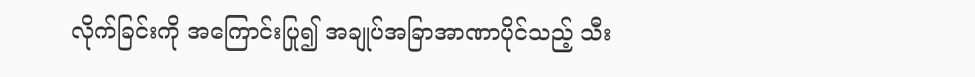လိုက်ခြင်းကို အကြောင်းပြု၍ အချုပ်အခြာအာဏာပိုင်သည့် သီး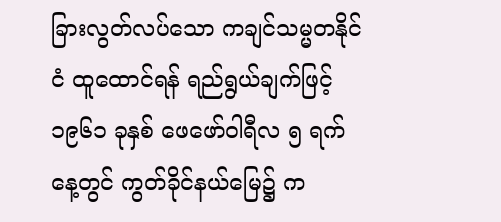ခြားလွတ်လပ်သော ကချင်သမ္မတနိုင်ငံ ထူထောင်ရန် ရည်ရွယ်ချက်ဖြင့် ၁၉၆၁ ခုနှစ် ဖေဖော်ဝါရီလ ၅ ရက်နေ့တွင် ကွတ်ခိုင်နယ်မြေ၌ က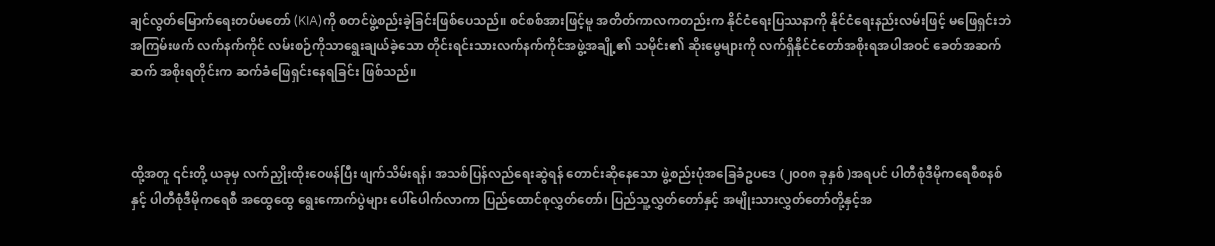ချင်လွတ်မြောက်ရေးတပ်မတော် (KIA)ကို စတင်ဖွဲ့စည်းခဲ့ခြင်းဖြစ်ပေသည်။ စင်စစ်အားဖြင့်မူ အတိတ်ကာလကတည်းက နိုင်ငံရေးပြဿနာကို နိုင်ငံရေးနည်းလမ်းဖြင့် မဖြေရှင်းဘဲ အကြမ်းဖက် လက်နက်ကိုင် လမ်းစဉ်ကိုသာရွေးချယ်ခဲ့သော တိုင်းရင်းသားလက်နက်ကိုင်အဖွဲ့အချို့၏ သမိုင်း၏ ဆိုးမွေများကို လက်ရှိနိုင်ငံတော်အစိုးရအပါအဝင် ခေတ်အဆက်ဆက် အစိုးရတိုင်းက ဆက်ခံဖြေရှင်းနေရခြင်း ဖြစ်သည်။



ထို့အတူ ၎င်းတို့ ယခုမှ လက်ညှိုးထိုးဝေဖန်ပြီး ဖျက်သိမ်းရန်၊ အသစ်ပြန်လည်ရေးဆွဲရန် တောင်းဆိုနေသော ဖွဲ့စည်းပုံအခြေခံဥပဒေ (၂၀၀၈ ခုနှစ် )အရပင် ပါတီစုံဒီမိုကရေစီစနစ်နှင့် ပါတီစုံဒီမိုကရေစီ အထွေထွေ ရွေးကောက်ပွဲများ ပေါ်ပေါက်လာကာ ပြည်ထောင်စုလွှတ်တော်၊ ပြည်သူ့လွှတ်တော်နှင့် အမျိုးသားလွှတ်တော်တို့နှင့်အ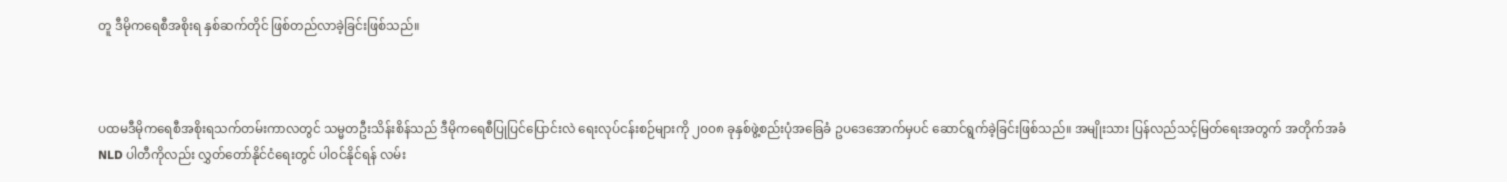တူ ဒီမိုကရေစီအစိုးရ နှစ်ဆက်တိုင် ဖြစ်တည်လာခဲ့ခြင်းဖြစ်သည်။



ပထမဒီမိုကရေစီအစိုးရသက်တမ်းကာလတွင် သမ္မတဦးသိန်းစိန်သည် ဒီမိုကရေစီပြုပြင်ပြောင်းလဲ ရေးလုပ်ငန်းစဉ်များကို ၂၀၀၈ ခုနှစ်ဖွဲ့စည်းပုံအခြေခံ ဥပဒေအောက်မှပင် ဆောင်ရွက်ခဲ့ခြင်းဖြစ်သည်။ အမျိုးသား ပြန်လည်သင့်မြတ်ရေးအတွက် အတိုက်အခံ NLD ပါတီကိုလည်း လွှတ်တော်နိုင်ငံရေးတွင် ပါဝင်နိုင်ရန် လမ်း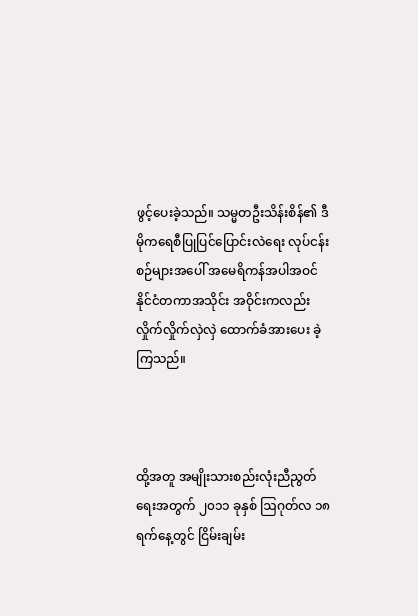ဖွင့်ပေးခဲ့သည်။ သမ္မတဦးသိန်းစိန်၏ ဒီမိုကရေစီပြုပြင်ပြောင်းလဲရေး လုပ်ငန်းစဉ်များအပေါ် အမေရိကန်အပါအဝင် နိုင်ငံတကာအသိုင်း အဝိုင်းကလည်း လှိုက်လှိုက်လှဲလှဲ ထောက်ခံအားပေး ခဲ့ကြသည်။



ထို့အတူ အမျိုးသားစည်းလုံးညီညွတ်ရေးအတွက် ၂၀၁၁ ခုနှစ် ဩဂုတ်လ ၁၈ ရက်နေ့တွင် ငြိမ်းချမ်း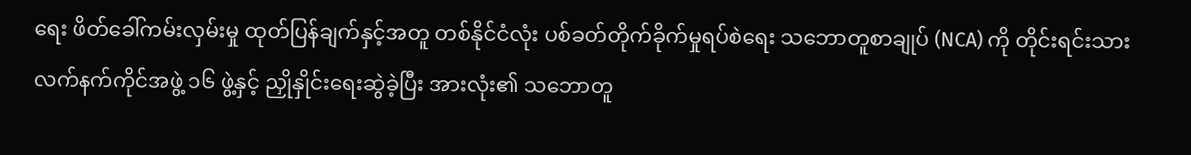ရေး ဖိတ်ခေါ်ကမ်းလှမ်းမှု ထုတ်ပြန်ချက်နှင့်အတူ တစ်နိုင်ငံလုံး ပစ်ခတ်တိုက်ခိုက်မှုရပ်စဲရေး သဘောတူစာချုပ် (NCA) ကို တိုင်းရင်းသားလက်နက်ကိုင်အဖွဲ့ ၁၆ ဖွဲ့နှင့် ညှိုနှိုင်းရေးဆွဲခဲ့ပြီး အားလုံး၏ သဘောတူ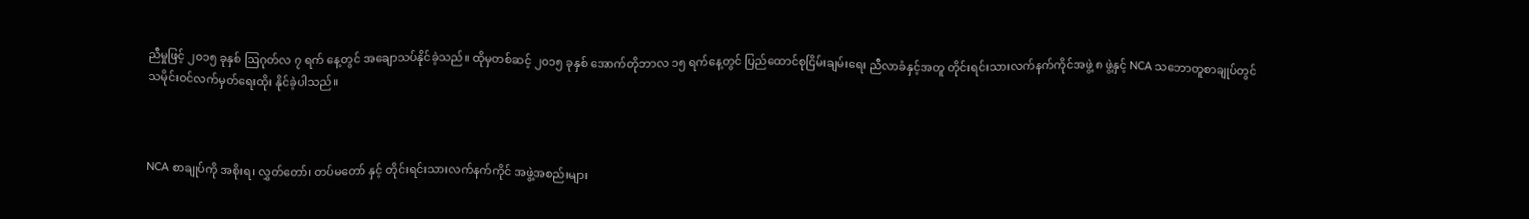ညီမှုဖြင့် ၂၀၁၅ ခုနှစ် ဩဂုတ်လ ၇ ရက် နေ့တွင် အချောသပ်နိုင်ခဲ့သည်။ ထိုမှတစ်ဆင့် ၂၀၁၅ ခုနှစ် အောက်တိုဘာလ ၁၅ ရက်နေ့တွင် ပြည်ထောင်စုငြိမ်းချမ်းရေး ညီလာခံနှင့်အတူ တိုင်းရင်းသားလက်နက်ကိုင်အဖွဲ့ ၈ ဖွဲ့နှင့် NCA သဘောတူစာချုပ်တွင် သမိုင်းဝင်လက်မှတ်ရေးထိုး နိုင်ခဲ့ပါသည်။



NCA စာချုပ်ကို အစိုးရ၊ လွှတ်တော်၊ တပ်မတော် နှင့် တိုင်းရင်းသားလက်နက်ကိုင် အဖွဲ့အစည်းများ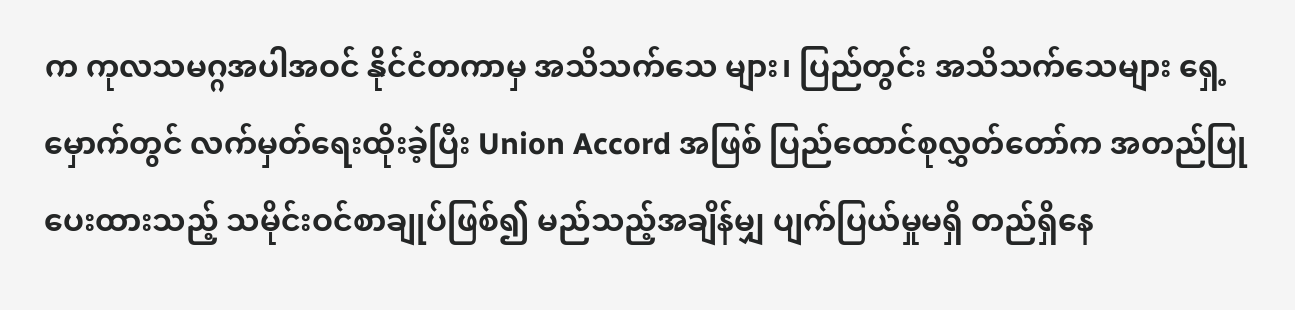က ကုလသမဂ္ဂအပါအဝင် နိုင်ငံတကာမှ အသိသက်သေ များ၊ ပြည်တွင်း အသိသက်သေများ ရှေ့မှောက်တွင် လက်မှတ်ရေးထိုးခဲ့ပြီး Union Accord အဖြစ် ပြည်ထောင်စုလွှတ်တော်က အတည်ပြုပေးထားသည့် သမိုင်းဝင်စာချုပ်ဖြစ်၍ မည်သည့်အချိန်မျှ ပျက်ပြယ်မှုမရှိ တည်ရှိနေ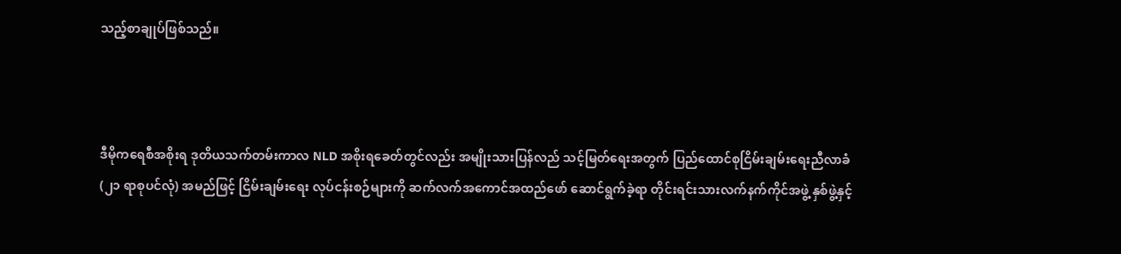သည့်စာချုပ်ဖြစ်သည်။



ဒီမိုကရေစီအစိုးရ ဒုတိယသက်တမ်းကာလ NLD အစိုးရခေတ်တွင်လည်း အမျိုးသားပြန်လည် သင့်မြတ်ရေးအတွက် ပြည်ထောင်စုငြိမ်းချမ်းရေးညီလာခံ (၂၁ ရာစုပင်လုံ) အမည်ဖြင့် ငြိမ်းချမ်းရေး လုပ်ငန်းစဉ်များကို ဆက်လက်အကောင်အထည်ဖော် ဆောင်ရွက်ခဲ့ရာ တိုင်းရင်းသားလက်နက်ကိုင်အဖွဲ့ နှစ်ဖွဲ့နှင့်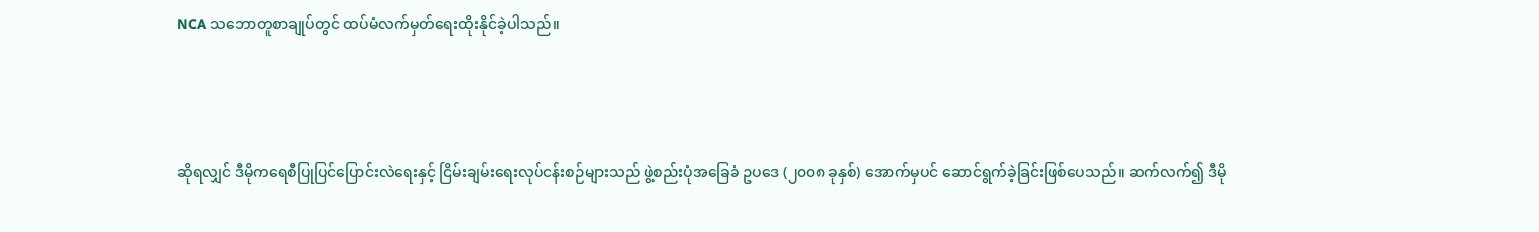NCA သဘောတူစာချုပ်တွင် ထပ်မံလက်မှတ်ရေးထိုးနိုင်ခဲ့ပါသည်။



ဆိုရလျှင် ဒီမိုကရေစီပြုပြင်ပြောင်းလဲရေးနှင့် ငြိမ်းချမ်းရေးလုပ်ငန်းစဉ်များသည် ဖွဲ့စည်းပုံအခြေခံ ဥပဒေ (၂၀၀၈ ခုနှစ်) အောက်မှပင် ဆောင်ရွက်ခဲ့ခြင်းဖြစ်ပေသည်။ ဆက်လက်၍ ဒီမို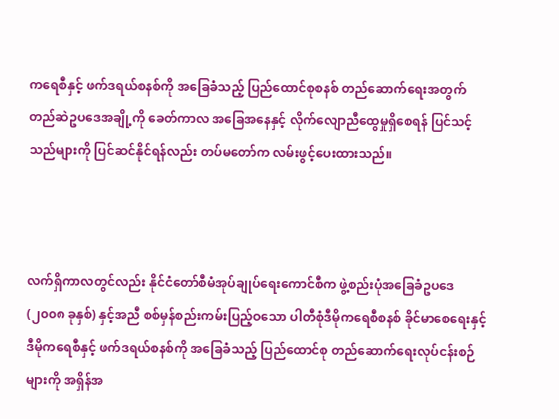ကရေစီနှင့် ဖက်ဒရယ်စနစ်ကို အခြေခံသည့် ပြည်ထောင်စုစနစ် တည်ဆောက်ရေးအတွက် တည်ဆဲဥပဒေအချို့ကို ခေတ်ကာလ အခြေအနေနှင့် လိုက်လျောညီထွေမှုရှိစေရန် ပြင်သင့်သည်များကို ပြင်ဆင်နိုင်ရန်လည်း တပ်မတော်က လမ်းဖွင့်ပေးထားသည်။



လက်ရှိကာလတွင်လည်း နိုင်ငံတော်စီမံအုပ်ချုပ်ရေးကောင်စီက ဖွဲ့စည်းပုံအခြေခံဥပဒေ (၂၀၀၈ ခုနှစ်) နှင့်အညီ စစ်မှန်စည်းကမ်းပြည့်ဝသော ပါတီစုံဒီမိုကရေစီစနစ် ခိုင်မာစေရေးနှင့် ဒီမိုကရေစီနှင့် ဖက်ဒရယ်စနစ်ကို အခြေခံသည့် ပြည်ထောင်စု တည်ဆောက်ရေးလုပ်ငန်းစဉ်များကို အရှိန်အ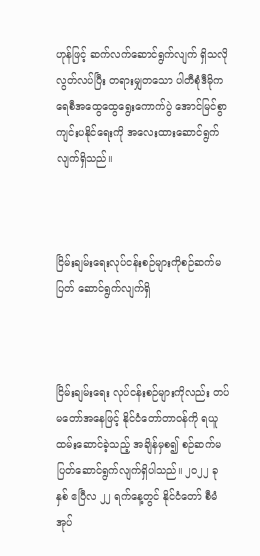ဟုန်ဖြင့် ဆက်လက်ဆောင်ရွက်လျက် ရှိသလို လွတ်လပ်ပြီး တရားမျှတသော ပါတီစုံဒီမိုကရေစီအထွေထွေရွေးကောက်ပွဲ အောင်မြင်စွာ ကျင်းပနိုင်ရေးကို အလေးထားဆောင်ရွက်လျက်ရှိသည်။



ငြိမ်းချမ်းရေးလုပ်ငန်းစဉ်များကိုစဉ်ဆက်မပြတ် ဆောင်ရွက်လျက်ရှိ



ငြိမ်းချမ်းရေး လုပ်ငန်းစဉ်များကိုလည်း တပ်မတော်အနေဖြင့် နိုင်ငံတော်တာဝန်ကို ရယူထမ်းဆောင်ခဲ့သည့် အချိန်မှစ၍ စဉ်ဆက်မပြတ်ဆောင်ရွက်လျက်ရှိပါသည်။ ၂၀၂၂ ခုနှစ် ဧပြီလ ၂၂ ရက်နေ့တွင် နိုင်ငံတော် စီမံအုပ်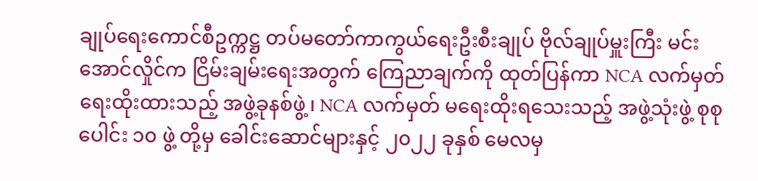ချုပ်ရေးကောင်စီဥက္ကဋ္ဌ တပ်မတော်ကာကွယ်ရေးဦးစီးချုပ် ဗိုလ်ချုပ်မှူးကြီး မင်းအောင်လှိုင်က ငြိမ်းချမ်းရေးအတွက် ကြေညာချက်ကို ထုတ်ပြန်ကာ NCA လက်မှတ်ရေးထိုးထားသည့် အဖွဲ့ခုနစ်ဖွဲ့၊ NCA လက်မှတ် မရေးထိုးရသေးသည့် အဖွဲ့သုံးဖွဲ့ စုစုပေါင်း ၁၀ ဖွဲ့ တို့မှ ခေါင်းဆောင်များနှင့် ၂၀၂၂ ခုနှစ် မေလမှ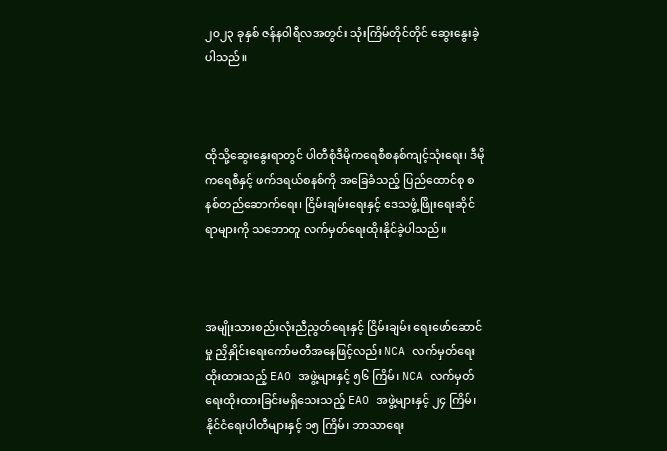၂၀၂၃ ခုနှစ် ဇန်နဝါရီလအတွင်း သုံးကြိမ်တိုင်တိုင် ဆွေးနွေးခဲ့ပါသည်။



ထိုသို့ဆွေးနွေးရာတွင် ပါတီစုံဒီမိုကရေစီစနစ်ကျင့်သုံးရေး၊ ဒီမိုကရေစီနှင့် ဖက်ဒရယ်စနစ်ကို အခြေခံသည့် ပြည်ထောင်စု စနစ်တည်ဆောက်ရေး၊ ငြိမ်းချမ်းရေးနှင့် ဒေသဖွံ့ဖြိုးရေးဆိုင်ရာများကို သဘောတူ လက်မှတ်ရေးထိုးနိုင်ခဲ့ပါသည်။



အမျိုးသားစည်းလုံးညီညွတ်ရေးနှင့် ငြိမ်းချမ်း ရေးဖော်ဆောင်မှု ညှိနှိုင်းရေးကော်မတီအနေဖြင့်လည်း NCA လက်မှတ်ရေးထိုးထားသည့် EAO အဖွဲ့များနှင့် ၅၆ ကြိမ်၊ NCA လက်မှတ်ရေးထိုးထားခြင်းမရှိသေးသည့် EAO အဖွဲ့များနှင့် ၂၄ ကြိမ်၊ နိုင်ငံရေးပါတီများနှင့် ၁၅ ကြိမ်၊ ဘာသာရေး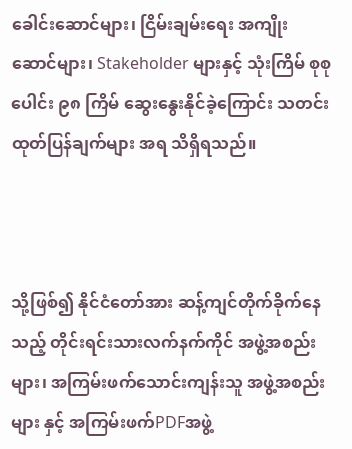ခေါင်းဆောင်များ၊ ငြိမ်းချမ်းရေး အကျိုးဆောင်များ၊ Stakeholder များနှင့် သုံးကြိမ် စုစုပေါင်း ၉၈ ကြိမ် ဆွေးနွေးနိုင်ခဲ့ကြောင်း သတင်းထုတ်ပြန်ချက်များ အရ သိရှိရသည်။



သို့ဖြစ်၍ နိုင်ငံတော်အား ဆန့်ကျင်တိုက်ခိုက်နေသည့် တိုင်းရင်းသားလက်နက်ကိုင် အဖွဲ့အစည်းများ၊ အကြမ်းဖက်သောင်းကျန်းသူ အဖွဲ့အစည်းများ နှင့် အကြမ်းဖက်PDFအဖွဲ့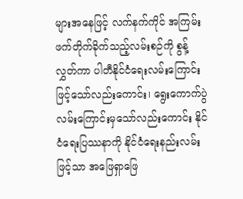များအနေဖြင့် လက်နက်ကိုင် အကြမ်းဖက်တိုက်ခိုက်သည့်လမ်းစဉ်ကို စွန့်လွှတ်ကာ ပါတီနိုင်ငံရေးလမ်းကြောင်းဖြင့်သော်လည်းကောင်း၊ ရွေးကောက်ပွဲ လမ်းကြောင်းမှသော်လည်းကောင်း နိုင်ငံရေးပြဿနာကို နိုင်ငံရေးနည်းလမ်းဖြင့်သာ အဖြေရှာဖြေ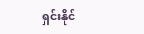ရှင်းနိုင်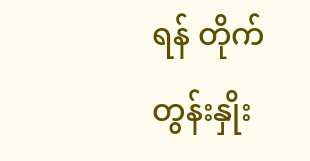ရန် တိုက်တွန်းနှိုး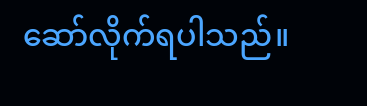ဆော်လိုက်ရပါသည်။